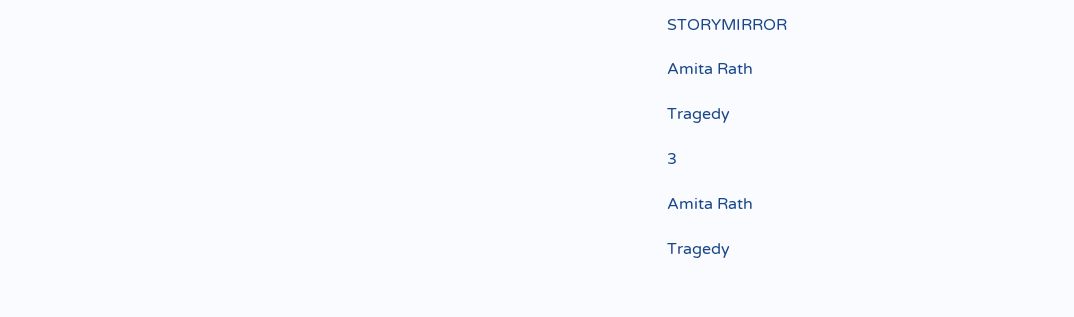STORYMIRROR

Amita Rath

Tragedy

3

Amita Rath

Tragedy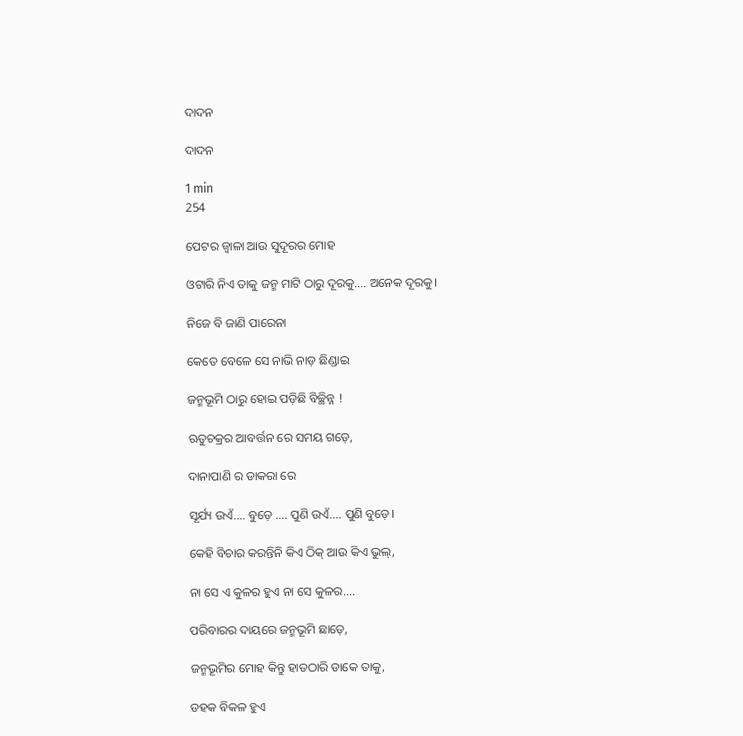ଦାଦନ

ଦାଦନ

1 min
254

ପେଟର ଜ୍ୱାଳା ଆଉ ସୁଦୂରର ମୋହ

ଓଟାରି ନିଏ ତାକୁ ଜନ୍ମ ମାଟି ଠାରୁ ଦୂରକୁ.... ଅନେକ ଦୂରକୁ।

ନିଜେ ବି ଜାଣି ପାରେନା

କେତେ ବେଳେ ସେ ନାଭି ନାଡ଼ ଛିଣ୍ଡାଇ

ଜନ୍ମଭୂମି ଠାରୁ ହୋଇ ପଡ଼ିଛି ବିଚ୍ଛିନ୍ନ !

ଋତୁଚକ୍ରର ଆବର୍ତ୍ତନ ରେ ସମୟ ଗଡ଼େ,

ଦାନାପାଣି ର ଡାକରା ରେ

ସୂର୍ଯ୍ୟ ଉଏଁ.... ବୁଡ଼େ .... ପୁଣି ଉଏଁ.... ପୁଣି ବୁଡ଼େ।

କେହି ବିଚାର କରନ୍ତିନି କିଏ ଠିକ୍ ଆଉ କିଏ ଭୁଲ୍,

ନା ସେ ଏ କୁଳର ହୁଏ ନା ସେ କୁଳର....

ପରିବାରର ଦାୟରେ ଜନ୍ମଭୂମି ଛାଡ଼େ,

ଜନ୍ମଭୂମିର ମୋହ କିନ୍ତୁ ହାତଠାରି ଡାକେ ତାକୁ,

ଡହକ ବିକଳ ହୁଏ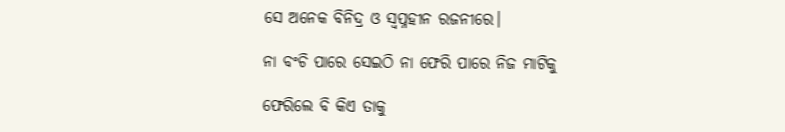ସେ ଅନେକ ବିନିଦ୍ର ଓ ସ୍ୱପ୍ନହୀନ ରଜନୀରେ।

ନା ବଂଚି ପାରେ ସେଇଠି ନା ଫେରି ପାରେ ନିଜ ମାଟିକୁ

ଫେରିଲେ ବି କିଏ ତାକୁ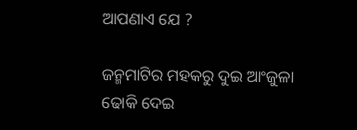ଆପଣାଏ ଯେ ?

ଜନ୍ମମାଟିର ମହକରୁ ଦୁଇ ଆଂଜୁଳା ଢୋକି ଦେଇ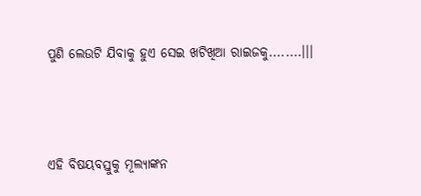ପୁଣି ଲେଉଟି ଯିବାକୁ ହୁଏ ସେଇ ଖଟିଖିଆ ରାଇଜକୁ........।।।



ଏହି ବିଷୟବସ୍ତୁକୁ ମୂଲ୍ୟାଙ୍କନ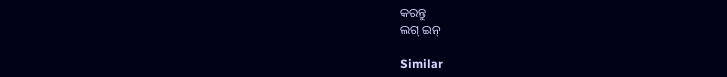କରନ୍ତୁ
ଲଗ୍ ଇନ୍

Similar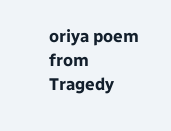oriya poem from Tragedy